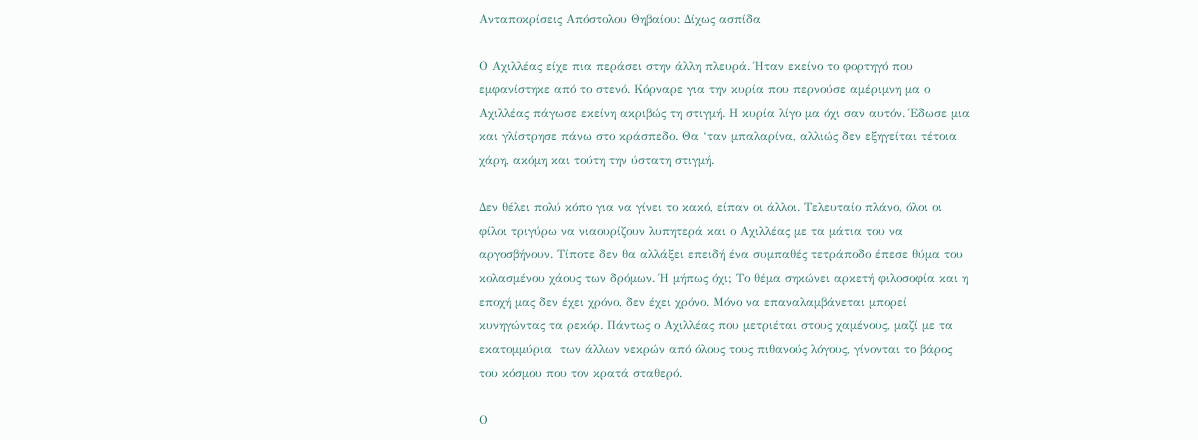Ανταποκρίσεις Απόστολου Θηβαίου: Δίχως ασπίδα

Ο Αχιλλέας είχε πια περάσει στην άλλη πλευρά. Ήταν εκείνο το φορτηγό που εμφανίστηκε από το στενό. Κόρναρε για την κυρία που περνούσε αμέριμνη μα ο Αχιλλέας πάγωσε εκείνη ακριβώς τη στιγμή. Η κυρία λίγο μα όχι σαν αυτόν. Έδωσε μια και γλίστρησε πάνω στο κράσπεδο. Θα ‘ταν μπαλαρίνα, αλλιώς δεν εξηγείται τέτοια χάρη, ακόμη και τούτη την ύστατη στιγμή.

Δεν θέλει πολύ κόπο για να γίνει το κακό, είπαν οι άλλοι. Τελευταίο πλάνο, όλοι οι φίλοι τριγύρω να νιαουρίζουν λυπητερά και ο Αχιλλέας με τα μάτια του να αργοσβήνουν. Τίποτε δεν θα αλλάξει επειδή ένα συμπαθές τετράποδο έπεσε θύμα του κολασμένου χάους των δρόμων. Ή μήπως όχι; Το θέμα σηκώνει αρκετή φιλοσοφία και η εποχή μας δεν έχει χρόνο, δεν έχει χρόνο. Μόνο να επαναλαμβάνεται μπορεί κυνηγώντας τα ρεκόρ. Πάντως ο Αχιλλέας που μετριέται στους χαμένους, μαζί με τα εκατομμύρια  των άλλων νεκρών από όλους τους πιθανούς λόγους, γίνονται το βάρος του κόσμου που τον κρατά σταθερό.

Ο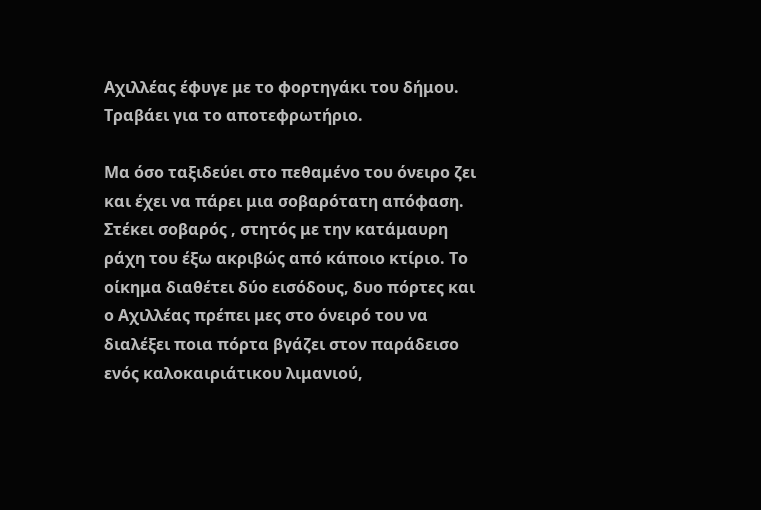Αχιλλέας έφυγε με το φορτηγάκι του δήμου. Τραβάει για το αποτεφρωτήριο.

Μα όσο ταξιδεύει στο πεθαμένο του όνειρο ζει και έχει να πάρει μια σοβαρότατη απόφαση. Στέκει σοβαρός , στητός με την κατάμαυρη ράχη του έξω ακριβώς από κάποιο κτίριο. Το οίκημα διαθέτει δύο εισόδους, δυο πόρτες και ο Αχιλλέας πρέπει μες στο όνειρό του να διαλέξει ποια πόρτα βγάζει στον παράδεισο ενός καλοκαιριάτικου λιμανιού,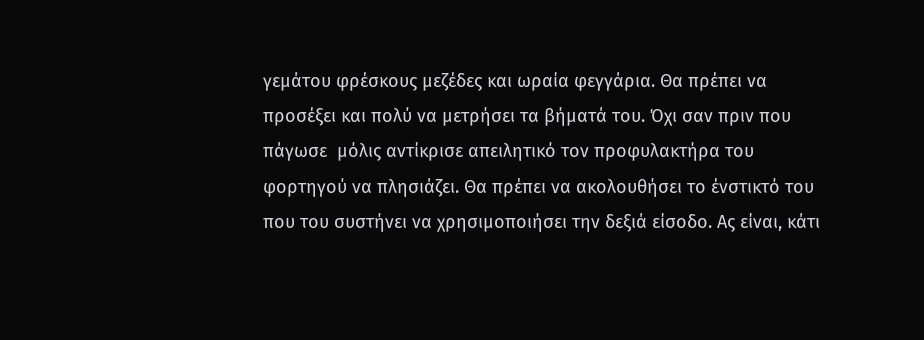γεμάτου φρέσκους μεζέδες και ωραία φεγγάρια. Θα πρέπει να προσέξει και πολύ να μετρήσει τα βήματά του. Όχι σαν πριν που πάγωσε  μόλις αντίκρισε απειλητικό τον προφυλακτήρα του φορτηγού να πλησιάζει. Θα πρέπει να ακολουθήσει το ένστικτό του που του συστήνει να χρησιμοποιήσει την δεξιά είσοδο. Ας είναι, κάτι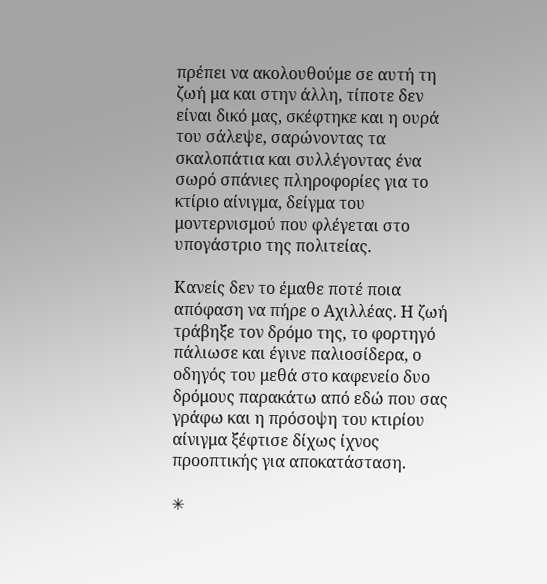πρέπει να ακολουθούμε σε αυτή τη ζωή μα και στην άλλη, τίποτε δεν είναι δικό μας, σκέφτηκε και η ουρά του σάλεψε, σαρώνοντας τα σκαλοπάτια και συλλέγοντας ένα σωρό σπάνιες πληροφορίες για το κτίριο αίνιγμα, δείγμα του μοντερνισμού που φλέγεται στο υπογάστριο της πολιτείας.

Κανείς δεν το έμαθε ποτέ ποια απόφαση να πήρε ο Αχιλλέας. Η ζωή τράβηξε τον δρόμο της, το φορτηγό πάλιωσε και έγινε παλιοσίδερα, ο οδηγός του μεθά στο καφενείο δυο δρόμους παρακάτω από εδώ που σας γράφω και η πρόσοψη του κτιρίου αίνιγμα ξέφτισε δίχως ίχνος προοπτικής για αποκατάσταση.

✳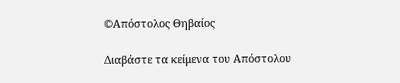©Απόστολος Θηβαίος

Διαβάστε τα κείμενα του Απόστολου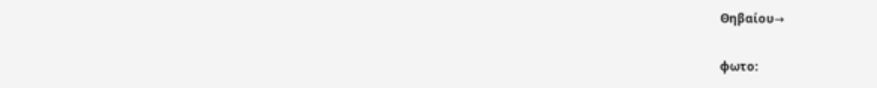Θηβαίου→

φωτο: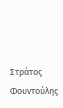Στράτος Φουντούλης